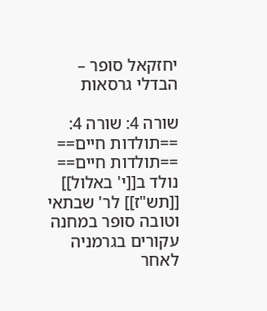יחזקאל סופר – הבדלי גרסאות

שורה 4: שורה 4:
==תולדות חיים==
==תולדות חיים==
נולד ב[[י' באלול]] [[תש"ז]] לר' שבתאי וטובה סופר במחנה עקורים בגרמניה לאחר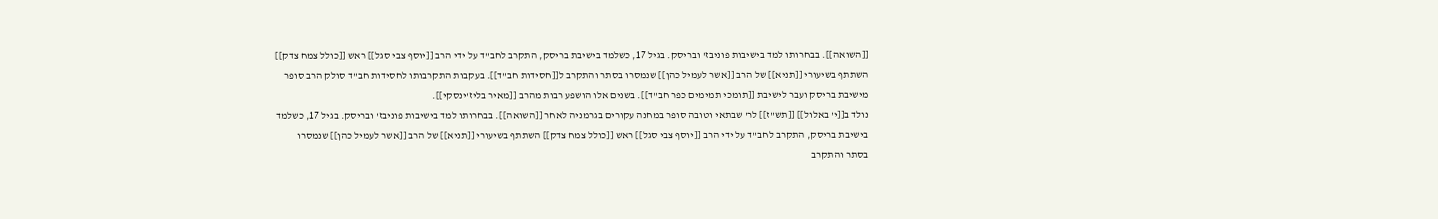[[השואה]]. בבחרותו למד בישיבות פוניבז' ובריסק. בגיל 17, כשלמד בישיבת בריסק, התקרב לחב"ד על ידי הרב [[יוסף צבי סגל]] ראש [[כולל צמח צדק]] השתתף בשיעורי [[תניא]] של הרב [[אשר לעמיל כהן]] שנמסרו בסתר והתקרב ל[[חסידות חב"ד]]. בעקבות התקרבותו לחסידות חב"ד סולק הרב סופר מישיבת בריסק ועבר לישיבת [[תומכי תמימים כפר חב"ד]]. בשנים אלו הושפע רבות מהרב [[מאיר בליז'ינסקי]].
נולד ב[[י' באלול]] [[תש"ז]] לר' שבתאי וטובה סופר במחנה עקורים בגרמניה לאחר [[השואה]]. בבחרותו למד בישיבות פוניבז' ובריסק. בגיל 17, כשלמד בישיבת בריסק, התקרב לחב"ד על ידי הרב [[יוסף צבי סגל]] ראש [[כולל צמח צדק]] השתתף בשיעורי [[תניא]] של הרב [[אשר לעמיל כהן]] שנמסרו בסתר והתקרב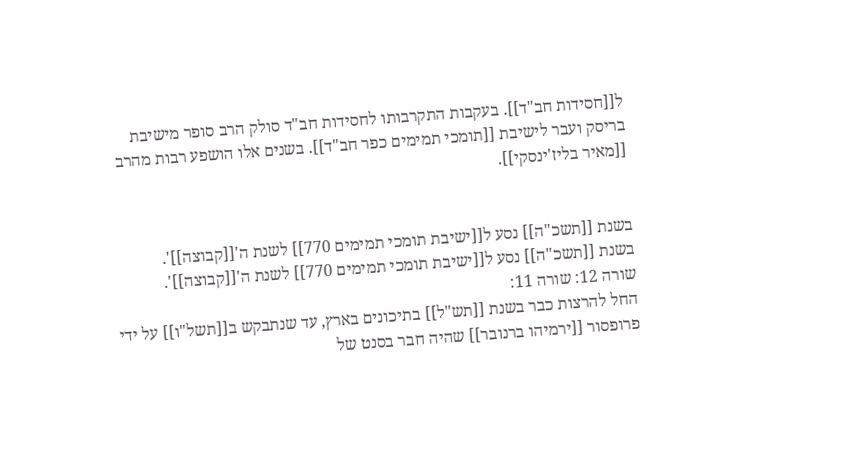ל[[חסידות חב"ד]]. בעקבות התקרבותו לחסידות חב"ד סולק הרב סופר מישיבת בריסק ועבר לישיבת [[תומכי תמימים כפר חב"ד]]. בשנים אלו הושפע רבות מהרב [[מאיר בליז'ינסקי]].


בשנת [[תשכ"ה]] נסע ל[[ישיבת תומכי תמימים 770]] לשנת ה'[[קבוצה]]'.
בשנת [[תשכ"ה]] נסע ל[[ישיבת תומכי תמימים 770]] לשנת ה'[[קבוצה]]'.
שורה 12: שורה 11:
החל להרצות כבר בשנת [[תש"ל]] בתיכונים בארץ, עד שנתבקש ב[[תשל"ו]] על ידי פרופסור [[ירמיהו ברנובר]] שהיה חבר בסנט של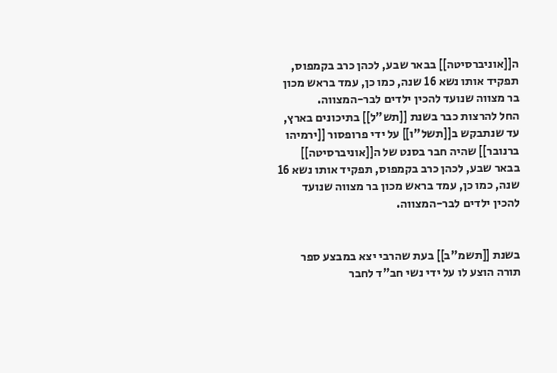ה[[אוניברסיטה]] בבאר שבע, לכהן כרב בקמפוס, תפקיד אותו נשא 16 שנה, כמו כן, עמד בראש מכון בר מצווה שנועד להכין ילדים לבר-המצווה.
החל להרצות כבר בשנת [[תש"ל]] בתיכונים בארץ, עד שנתבקש ב[[תשל"ו]] על ידי פרופסור [[ירמיהו ברנובר]] שהיה חבר בסנט של ה[[אוניברסיטה]] בבאר שבע, לכהן כרב בקמפוס, תפקיד אותו נשא 16 שנה, כמו כן, עמד בראש מכון בר מצווה שנועד להכין ילדים לבר-המצווה.


בשנת [[תשמ"ב]] בעת שהרבי יצא במבצע ספר תורה הוצע לו על ידי נשי חב"ד לחבר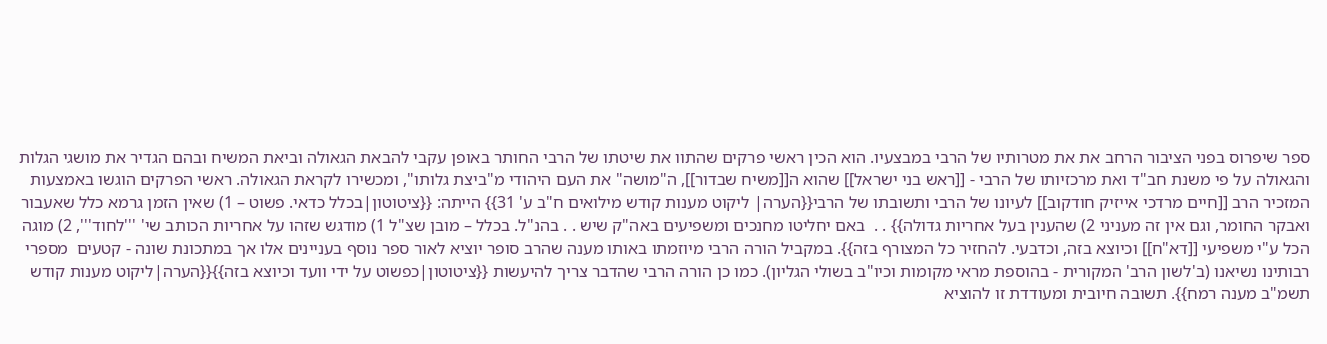ספר שיפרוס בפני הציבור הרחב את את מטרותיו של הרבי במבצעיו. הוא הכין ראשי פרקים שהתוו את שיטתו של הרבי החותר באופן עקבי להבאת הגאולה וביאת המשיח ובהם הגדיר את מושגי הגלות והגאולה על פי משנת חב"ד ואת מרכזיותו של הרבי - [[ראש בני ישראל]] שהוא ה[[משיח שבדור]], ה"מושה" את העם היהודי מ"ביצת גלותו", ומכשירו לקראת הגאולה. ראשי הפרקים הוגשו באמצעות המזכיר הרב [[חיים מרדכי אייזיק חודקוב]] לעיונו של הרבי ותשובתו של הרבי{{הערה| ליקוט מענות קודש מילואים ח"ב ע' 31}} הייתה: {{ציטוטון|בכלל כדאי. פשוט – 1) שאין הזמן גרמא כלל שאעבור ואבקר החומר, וגם אין זה מעניני 2) שהענין בעל אחריות גדולה}} . .  באם יחליטו מחנכים ומשפיעים באה"ק שיש . . בהנ"ל. בכלל – מובן שצ"ל 1) מודגש שזהו על אחריות הכותב שי' '''לחוד''', 2) מוגה הכל ע"י משפיעי [[דא"ח]] וכיוצא בזה, וכדבעי. להחזיר כל המצורף בזה}}. במקביל הורה הרבי מיוזמתו באותו מענה שהרב סופר יוציא לאור ספר נוסף בעניינים אלו אך במתכונת שונה - קטעים  מספרי רבותינו נשיאנו (ב'לשון הרב' המקורית - בהוספת מראי מקומות וכיו"ב בשולי הגליון). כמו כן הורה הרבי שהדבר צריך להיעשות {{ציטוטון|כפשוט על ידי וועד וכיוצא בזה}}{{הערה|ליקוט מענות קודש תשמ"ב מענה רמח}}. תשובה חיובית ומעודדת זו להוציא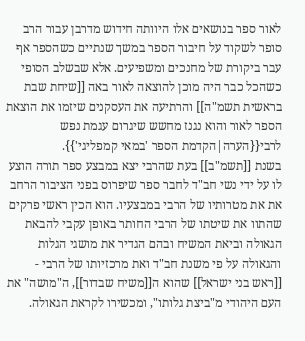לאור ספר בנושאים אלו היוותה חידוש מדרבן עבור הרב סופר לשקוד על חיבור הספר במשך שנתיים כשהספר אף עבר ביקורת של מחנכים ומשפיעים. אלא שבשלב הסופי כשהכל כבר היה מוכן להוצאה לאור באה [[שיחת שבת בראשית תשמ"ה]] והרתיעה את העסקנים שיזמו את הוצאת הספר לאור והוא נגנז מחשש שיגרום עגמת נפש לרבי{{הערה|הקדמת הספר 'במאי קמפליגי'}}.
בשנת [[תשמ"ב]] בעת שהרבי יצא במבצע ספר תורה הוצע לו על ידי נשי חב"ד לחבר ספר שיפרוס בפני הציבור הרחב את את מטרותיו של הרבי במבצעיו. הוא הכין ראשי פרקים שהתוו את שיטתו של הרבי החותר באופן עקבי להבאת הגאולה וביאת המשיח ובהם הגדיר את מושגי הגלות והגאולה על פי משנת חב"ד ואת מרכזיותו של הרבי - [[ראש בני ישראל]] שהוא ה[[משיח שבדור]], ה"מושה" את העם היהודי מ"ביצת גלותו", ומכשירו לקראת הגאולה.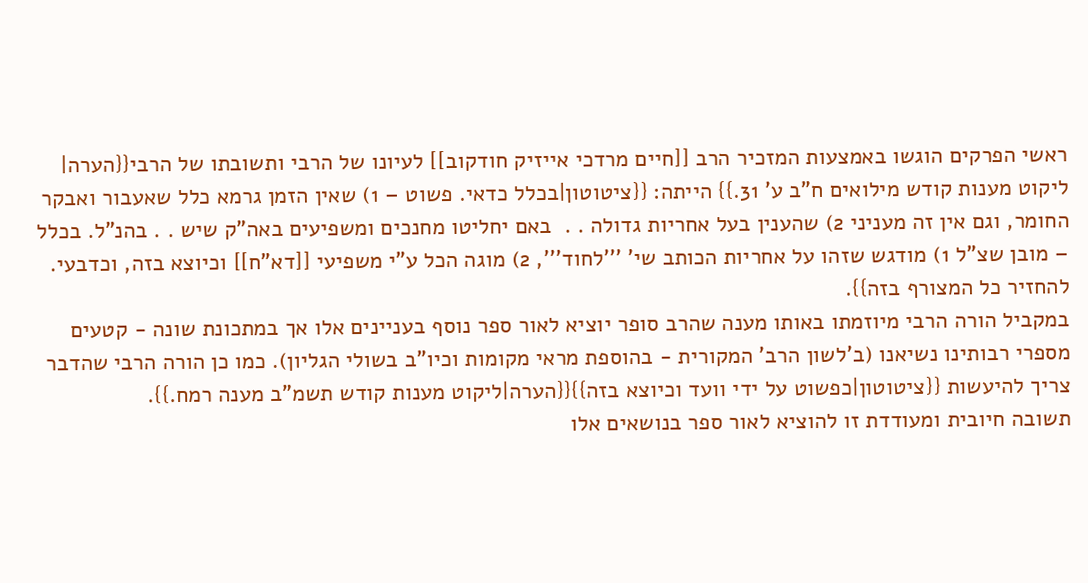ראשי הפרקים הוגשו באמצעות המזכיר הרב [[חיים מרדכי אייזיק חודקוב]] לעיונו של הרבי ותשובתו של הרבי{{הערה| ליקוט מענות קודש מילואים ח"ב ע' 31.}} הייתה: {{ציטוטון|בכלל כדאי. פשוט – 1) שאין הזמן גרמא כלל שאעבור ואבקר החומר, וגם אין זה מעניני 2) שהענין בעל אחריות גדולה . .  באם יחליטו מחנכים ומשפיעים באה"ק שיש . . בהנ"ל. בכלל – מובן שצ"ל 1) מודגש שזהו על אחריות הכותב שי' '''לחוד''', 2) מוגה הכל ע"י משפיעי [[דא"ח]] וכיוצא בזה, וכדבעי. להחזיר כל המצורף בזה}}.
במקביל הורה הרבי מיוזמתו באותו מענה שהרב סופר יוציא לאור ספר נוסף בעניינים אלו אך במתכונת שונה - קטעים  מספרי רבותינו נשיאנו (ב'לשון הרב' המקורית - בהוספת מראי מקומות וכיו"ב בשולי הגליון). כמו כן הורה הרבי שהדבר צריך להיעשות {{ציטוטון|כפשוט על ידי וועד וכיוצא בזה}}{{הערה|ליקוט מענות קודש תשמ"ב מענה רמח.}}.
תשובה חיובית ומעודדת זו להוציא לאור ספר בנושאים אלו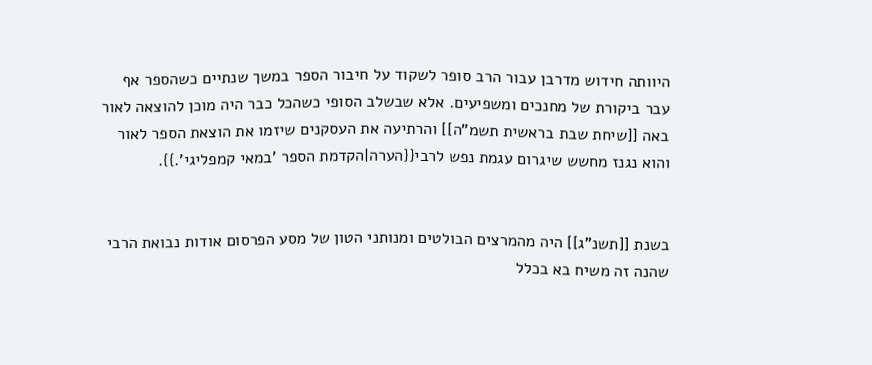היוותה חידוש מדרבן עבור הרב סופר לשקוד על חיבור הספר במשך שנתיים כשהספר אף עבר ביקורת של מחנכים ומשפיעים. אלא שבשלב הסופי כשהכל כבר היה מוכן להוצאה לאור באה [[שיחת שבת בראשית תשמ"ה]] והרתיעה את העסקנים שיזמו את הוצאת הספר לאור והוא נגנז מחשש שיגרום עגמת נפש לרבי{{הערה|הקדמת הספר 'במאי קמפליגי'.}}.


בשנת [[תשנ"ג]] היה מהמרצים הבולטים ומנותני הטון של מסע הפרסום אודות נבואת הרבי שהנה זה משיח בא בכלל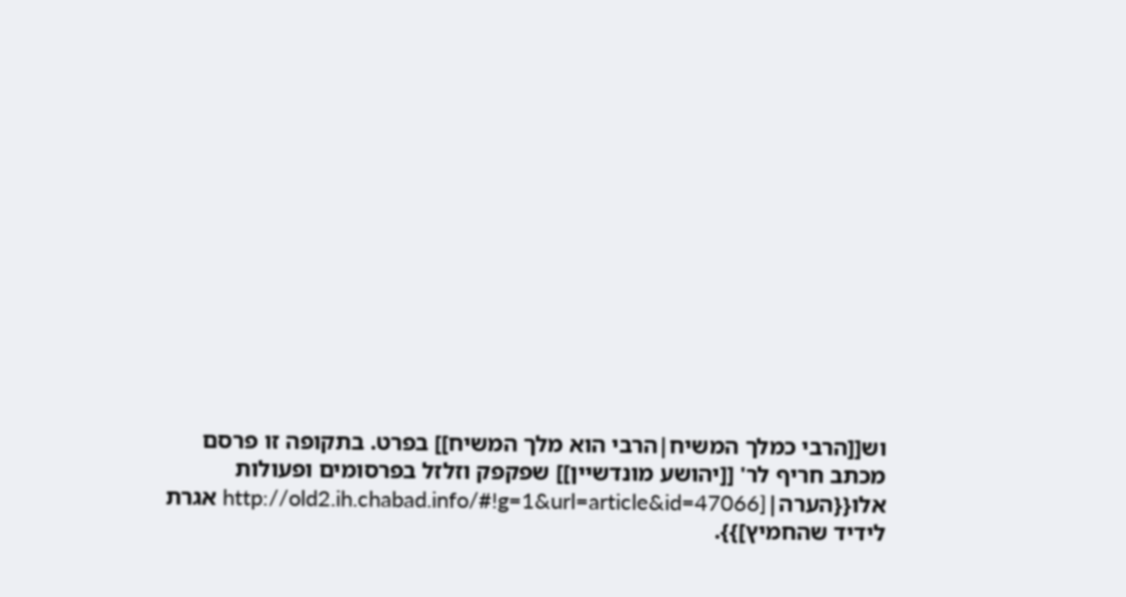וש[[הרבי כמלך המשיח|הרבי הוא מלך המשיח]] בפרט. בתקופה זו פרסם מכתב חריף לר' [[יהושע מונדשיין]] שפקפק וזלזל בפרסומים ופעולות אלו{{הערה|[http://old2.ih.chabad.info/#!g=1&url=article&id=47066 אגרת לידיד שהחמיץ]}}.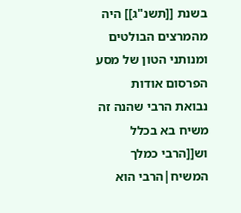בשנת [[תשנ"ג]] היה מהמרצים הבולטים ומנותני הטון של מסע הפרסום אודות נבואת הרבי שהנה זה משיח בא בכלל וש[[הרבי כמלך המשיח|הרבי הוא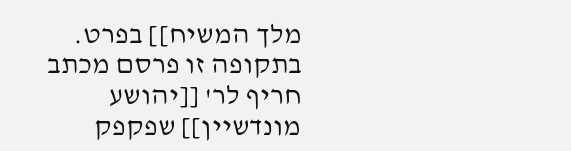מלך המשיח]] בפרט. בתקופה זו פרסם מכתב חריף לר' [[יהושע מונדשיין]] שפקפק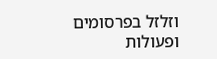וזלזל בפרסומים ופעולות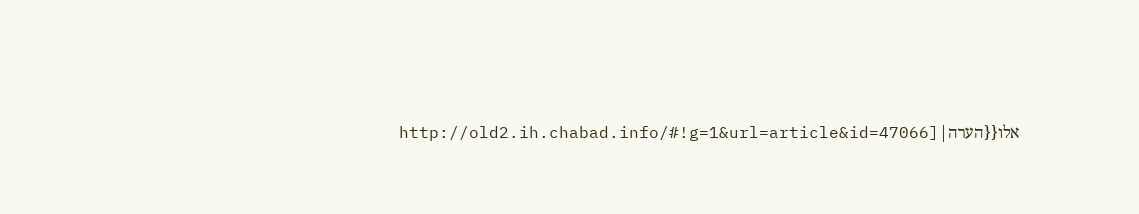אלו{{הערה|[http://old2.ih.chabad.info/#!g=1&url=article&id=47066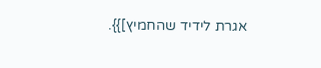אגרת לידיד שהחמיץ]}}.